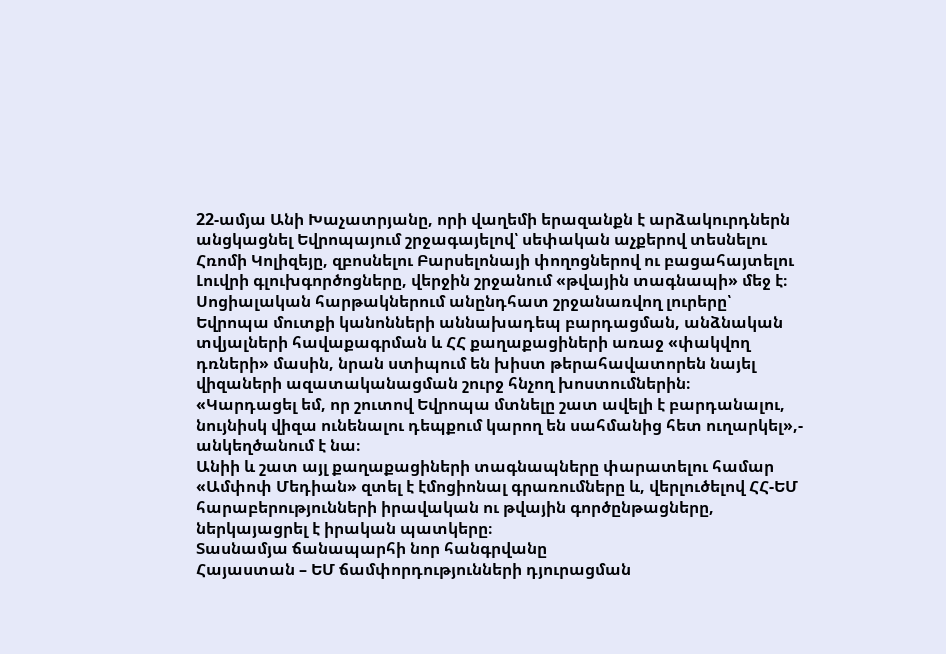22-ամյա Անի Խաչատրյանը, որի վաղեմի երազանքն է արձակուրդներն անցկացնել Եվրոպայում շրջագայելով՝ սեփական աչքերով տեսնելու Հռոմի Կոլիզեյը, զբոսնելու Բարսելոնայի փողոցներով ու բացահայտելու Լուվրի գլուխգործոցները, վերջին շրջանում «թվային տագնապի» մեջ է։
Սոցիալական հարթակներում անընդհատ շրջանառվող լուրերը՝ Եվրոպա մուտքի կանոնների աննախադեպ բարդացման, անձնական տվյալների հավաքագրման և ՀՀ քաղաքացիների առաջ «փակվող դռների» մասին, նրան ստիպում են խիստ թերահավատորեն նայել վիզաների ազատականացման շուրջ հնչող խոստումներին։
«Կարդացել եմ, որ շուտով Եվրոպա մտնելը շատ ավելի է բարդանալու, նույնիսկ վիզա ունենալու դեպքում կարող են սահմանից հետ ուղարկել»,- անկեղծանում է նա։
Անիի և շատ այլ քաղաքացիների տագնապները փարատելու համար «Ամփոփ Մեդիան» զտել է էմոցիոնալ գրառումները և, վերլուծելով ՀՀ-ԵՄ հարաբերությունների իրավական ու թվային գործընթացները, ներկայացրել է իրական պատկերը։
Տասնամյա ճանապարհի նոր հանգրվանը
Հայաստան – ԵՄ ճամփորդությունների դյուրացման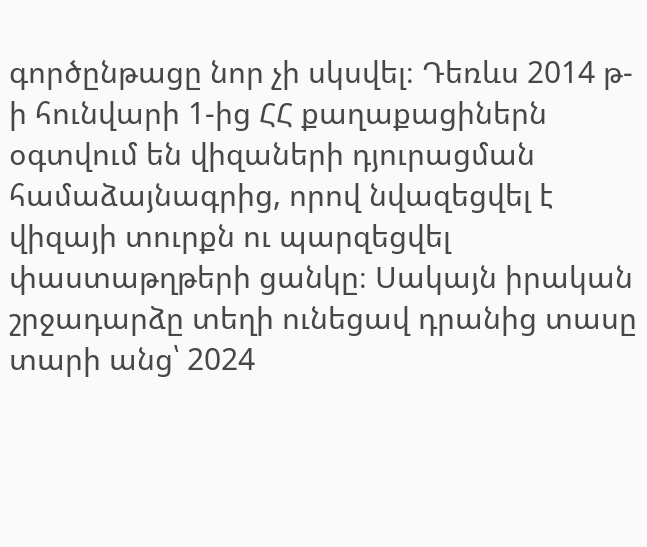գործընթացը նոր չի սկսվել։ Դեռևս 2014 թ-ի հունվարի 1-ից ՀՀ քաղաքացիներն օգտվում են վիզաների դյուրացման համաձայնագրից, որով նվազեցվել է վիզայի տուրքն ու պարզեցվել փաստաթղթերի ցանկը։ Սակայն իրական շրջադարձը տեղի ունեցավ դրանից տասը տարի անց՝ 2024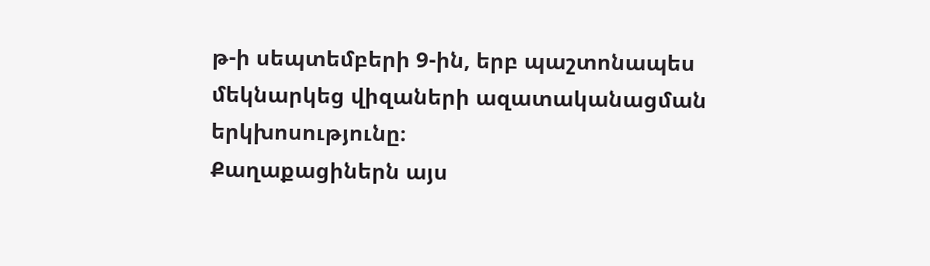թ-ի սեպտեմբերի 9-ին, երբ պաշտոնապես մեկնարկեց վիզաների ազատականացման երկխոսությունը։
Քաղաքացիներն այս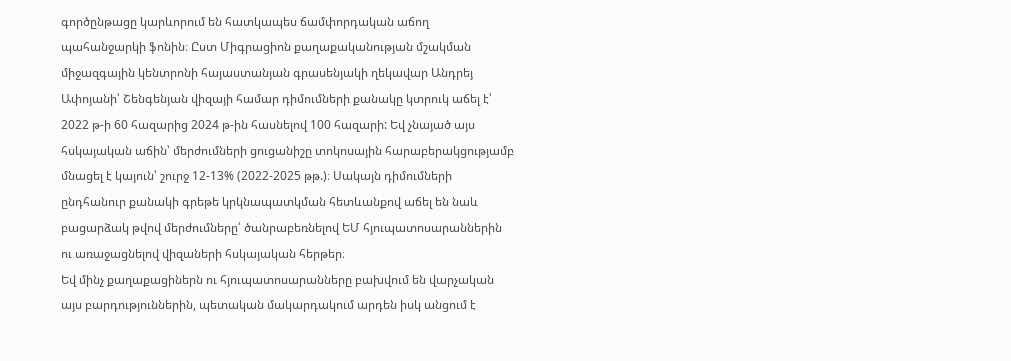գործընթացը կարևորում են հատկապես ճամփորդական աճող պահանջարկի ֆոնին։ Ըստ Միգրացիոն քաղաքականության մշակման միջազգային կենտրոնի հայաստանյան գրասենյակի ղեկավար Անդրեյ Ափոյանի՝ Շենգենյան վիզայի համար դիմումների քանակը կտրուկ աճել է՝ 2022 թ-ի 60 հազարից 2024 թ-ին հասնելով 100 հազարի: Եվ չնայած այս հսկայական աճին՝ մերժումների ցուցանիշը տոկոսային հարաբերակցությամբ մնացել է կայուն՝ շուրջ 12-13% (2022-2025 թթ.)։ Սակայն դիմումների ընդհանուր քանակի գրեթե կրկնապատկման հետևանքով աճել են նաև բացարձակ թվով մերժումները՝ ծանրաբեռնելով ԵՄ հյուպատոսարաններին ու առաջացնելով վիզաների հսկայական հերթեր։
Եվ մինչ քաղաքացիներն ու հյուպատոսարանները բախվում են վարչական այս բարդություններին, պետական մակարդակում արդեն իսկ անցում է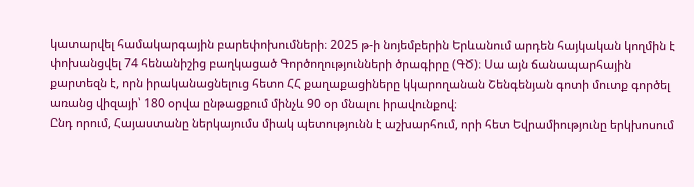կատարվել համակարգային բարեփոխումների։ 2025 թ-ի նոյեմբերին Երևանում արդեն հայկական կողմին է փոխանցվել 74 հենանիշից բաղկացած Գործողությունների ծրագիրը (ԳԾ)։ Սա այն ճանապարհային քարտեզն է, որն իրականացնելուց հետո ՀՀ քաղաքացիները կկարողանան Շենգենյան գոտի մուտք գործել առանց վիզայի՝ 180 օրվա ընթացքում մինչև 90 օր մնալու իրավունքով։
Ընդ որում, Հայաստանը ներկայումս միակ պետությունն է աշխարհում, որի հետ Եվրամիությունը երկխոսում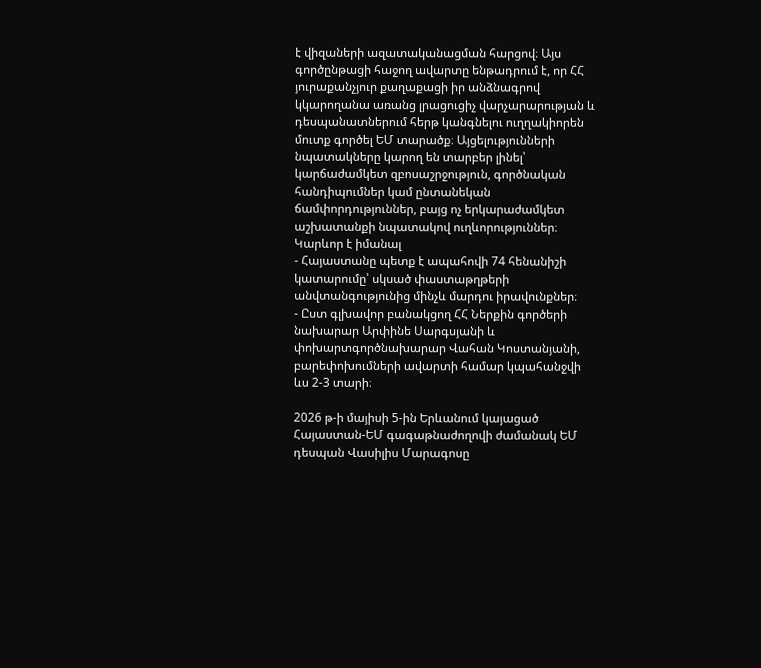է վիզաների ազատականացման հարցով։ Այս գործընթացի հաջող ավարտը ենթադրում է, որ ՀՀ յուրաքանչյուր քաղաքացի իր անձնագրով կկարողանա առանց լրացուցիչ վարչարարության և դեսպանատներում հերթ կանգնելու ուղղակիորեն մուտք գործել ԵՄ տարածք։ Այցելությունների նպատակները կարող են տարբեր լինել՝ կարճաժամկետ զբոսաշրջություն, գործնական հանդիպումներ կամ ընտանեկան ճամփորդություններ, բայց ոչ երկարաժամկետ աշխատանքի նպատակով ուղևորություններ։
Կարևոր է իմանալ
- Հայաստանը պետք է ապահովի 74 հենանիշի կատարումը՝ սկսած փաստաթղթերի անվտանգությունից մինչև մարդու իրավունքներ։
- Ըստ գլխավոր բանակցող ՀՀ Ներքին գործերի նախարար Արփինե Սարգսյանի և փոխարտգործնախարար Վահան Կոստանյանի, բարեփոխումների ավարտի համար կպահանջվի ևս 2-3 տարի։

2026 թ-ի մայիսի 5-ին Երևանում կայացած Հայաստան-ԵՄ գագաթնաժողովի ժամանակ ԵՄ դեսպան Վասիլիս Մարագոսը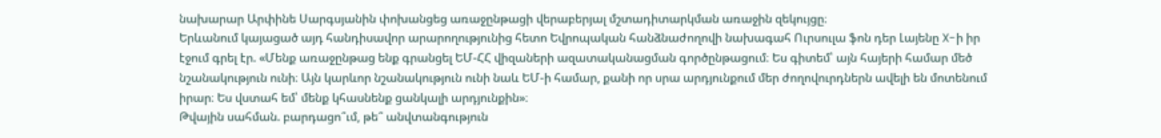նախարար Արփինե Սարգսյանին փոխանցեց առաջընթացի վերաբերյալ մշտադիտարկման առաջին զեկույցը։
Երևանում կայացած այդ հանդիսավոր արարողությունից հետո Եվրոպական հանձնաժողովի նախագահ Ուրսուլա ֆոն դեր Լայենը X-ի իր էջում գրել էր. «Մենք առաջընթաց ենք գրանցել ԵՄ-ՀՀ վիզաների ազատականացման գործընթացում։ Ես գիտեմ՝ այն հայերի համար մեծ նշանակություն ունի։ Այն կարևոր նշանակություն ունի նաև ԵՄ-ի համար, քանի որ սրա արդյունքում մեր ժողովուրդներն ավելի են մոտենում իրար։ Ես վստահ եմ՝ մենք կհասնենք ցանկալի արդյունքին»։
Թվային սահման. բարդացո՞ւմ, թե՞ անվտանգություն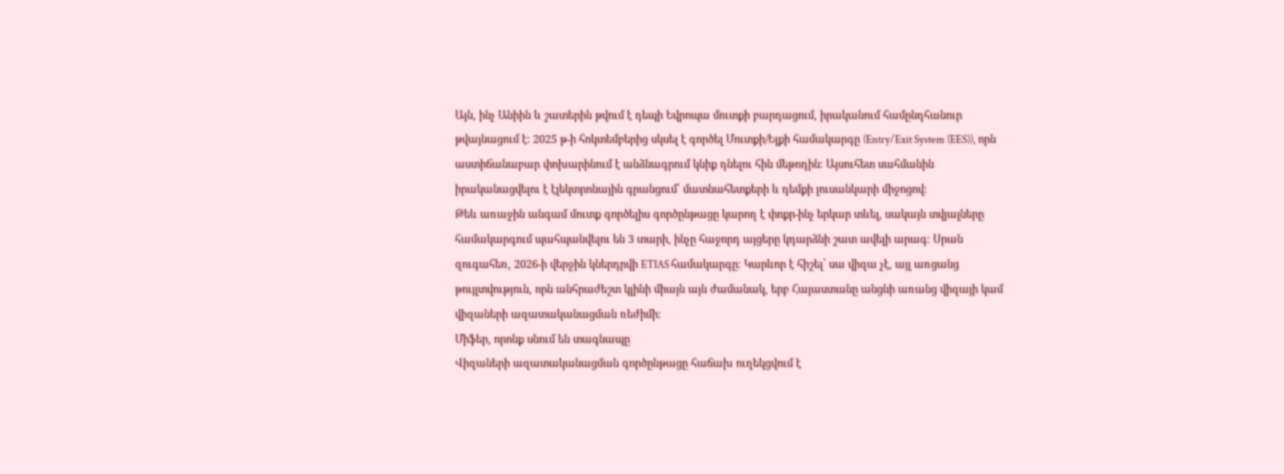Այն, ինչ Անիին և շատերին թվում է դեպի Եվրոպա մուտքի բարդացում, իրականում համընդհանուր թվայնացում է։ 2025 թ-ի հոկտեմբերից սկսել է գործել Մուտքի/Ելքի համակարգը (Entry/Exit System (EES)), որն աստիճանաբար փոխարինում է անձնագրում կնիք դնելու հին մեթոդին։ Այսուհետ սահմանին իրականացվելու է էլեկտրոնային գրանցում՝ մատնահետքերի և դեմքի լուսանկարի միջոցով։
Թեև առաջին անգամ մուտք գործելիս գործընթացը կարող է փոքր-ինչ երկար տևել, սակայն տվյալները համակարգում պահպանվելու են 3 տարի, ինչը հաջորդ այցերը կդարձնի շատ ավելի արագ։ Սրան զուգահեռ, 2026-ի վերջին կներդրվի ETIAS համակարգը։ Կարևոր է հիշել՝ սա վիզա չէ, այլ առցանց թույլտվություն, որն անհրաժեշտ կլինի միայն այն ժամանակ, երբ Հայաստանը անցնի առանց վիզայի կամ վիզաների ազատականացման ռեժիմի։
Միֆեր, որոնք սնում են տագնապը
Վիզաների ազատականացման գործընթացը հաճախ ուղեկցվում է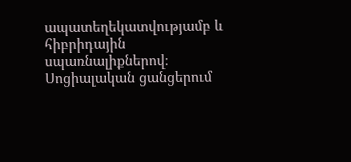ապատեղեկատվությամբ և հիբրիդային սպառնալիքներով։ Սոցիալական ցանցերում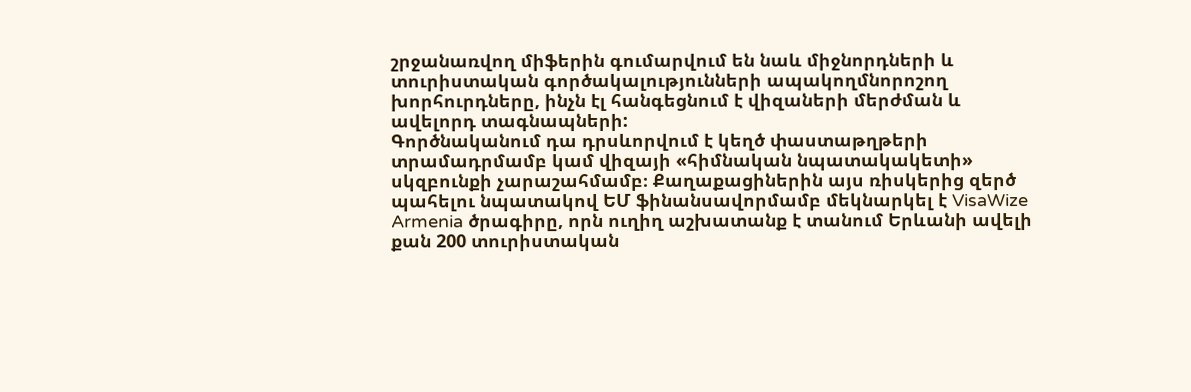շրջանառվող միֆերին գումարվում են նաև միջնորդների և տուրիստական գործակալությունների ապակողմնորոշող խորհուրդները, ինչն էլ հանգեցնում է վիզաների մերժման և ավելորդ տագնապների:
Գործնականում դա դրսևորվում է կեղծ փաստաթղթերի տրամադրմամբ կամ վիզայի «հիմնական նպատակակետի» սկզբունքի չարաշահմամբ։ Քաղաքացիներին այս ռիսկերից զերծ պահելու նպատակով ԵՄ ֆինանսավորմամբ մեկնարկել է VisaWize Armenia ծրագիրը, որն ուղիղ աշխատանք է տանում Երևանի ավելի քան 200 տուրիստական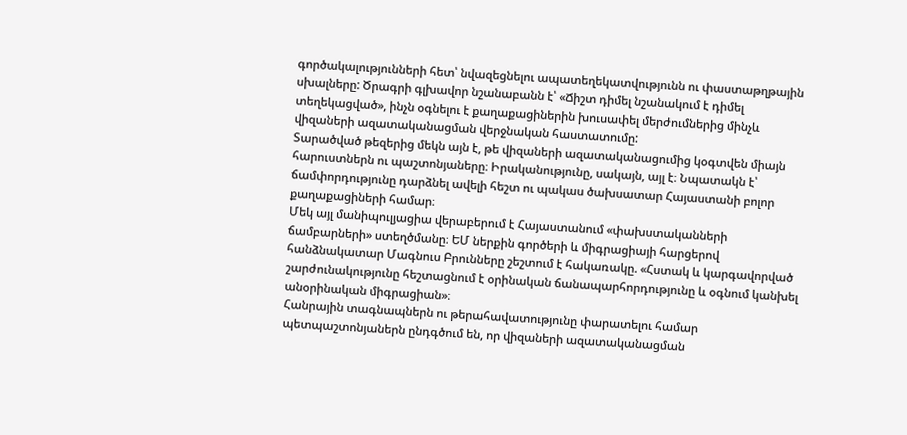գործակալությունների հետ՝ նվազեցնելու ապատեղեկատվությունն ու փաստաթղթային սխալները: Ծրագրի գլխավոր նշանաբանն է՝ «Ճիշտ դիմել նշանակում է դիմել տեղեկացված», ինչն օգնելու է քաղաքացիներին խուսափել մերժումներից մինչև վիզաների ազատականացման վերջնական հաստատումը:
Տարածված թեզերից մեկն այն է, թե վիզաների ազատականացումից կօգտվեն միայն հարուստներն ու պաշտոնյաները։ Իրականությունը, սակայն, այլ է։ Նպատակն է՝ ճամփորդությունը դարձնել ավելի հեշտ ու պակաս ծախսատար Հայաստանի բոլոր քաղաքացիների համար։
Մեկ այլ մանիպուլյացիա վերաբերում է Հայաստանում «փախստականների ճամբարների» ստեղծմանը։ ԵՄ ներքին գործերի և միգրացիայի հարցերով հանձնակատար Մագնուս Բրունները շեշտում է հակառակը. «Հստակ և կարգավորված շարժունակությունը հեշտացնում է օրինական ճանապարհորդությունը և օգնում կանխել անօրինական միգրացիան»։
Հանրային տագնապներն ու թերահավատությունը փարատելու համար պետպաշտոնյաներն ընդգծում են, որ վիզաների ազատականացման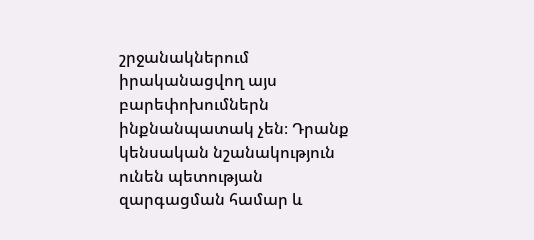շրջանակներում իրականացվող այս բարեփոխումներն ինքնանպատակ չեն։ Դրանք կենսական նշանակություն ունեն պետության զարգացման համար և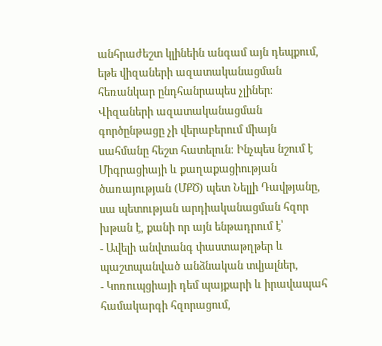անհրաժեշտ կլինեին անգամ այն դեպքում, եթե վիզաների ազատականացման հեռանկար ընդհանրապես չլիներ։
Վիզաների ազատականացման գործընթացը չի վերաբերում միայն սահմանը հեշտ հատելուն։ Ինչպես նշում է Միգրացիայի և քաղաքացիության ծառայության (ՄՔԾ) պետ Նելլի Դավթյանը, սա պետության արդիականացման հզոր խթան է, քանի որ այն ենթադրում է՝
- Ավելի անվտանգ փաստաթղթեր և պաշտպանված անձնական տվյալներ,
- Կոռուպցիայի դեմ պայքարի և իրավապահ համակարգի հզորացում,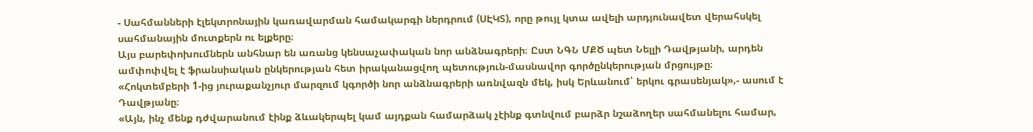- Սահմանների էլեկտրոնային կառավարման համակարգի ներդրում (ՍԷԿՏ), որը թույլ կտա ավելի արդյունավետ վերահսկել սահմանային մուտքերն ու ելքերը։
Այս բարեփոխումներն անհնար են առանց կենսաչափական նոր անձնագրերի։ Ըստ ՆԳՆ ՄՔԾ պետ Նելլի Դավթյանի, արդեն ամփոփվել է ֆրանսիական ընկերության հետ իրականացվող պետություն-մասնավոր գործընկերության մրցույթը։
«Հոկտեմբերի 1-ից յուրաքանչյուր մարզում կգործի նոր անձնագրերի առնվազն մեկ, իսկ Երևանում՝ երկու գրասենյակ»,- ասում է Դավթյանը։
«Այն, ինչ մենք դժվարանում էինք ձևակերպել կամ այդքան համարձակ չէինք գտնվում բարձր նշաձողեր սահմանելու համար,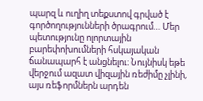պարզ և ուղիղ տեքստով գրված է գործողությունների ծրագրում… Մեր պետությունը ոլորտային բարեփոխումների հսկայական ճանապարհ է անցնելու։ Նույնիսկ եթե վերջում ազատ վիզային ռեժիմը չլինի, այս ռեֆորմներն արդեն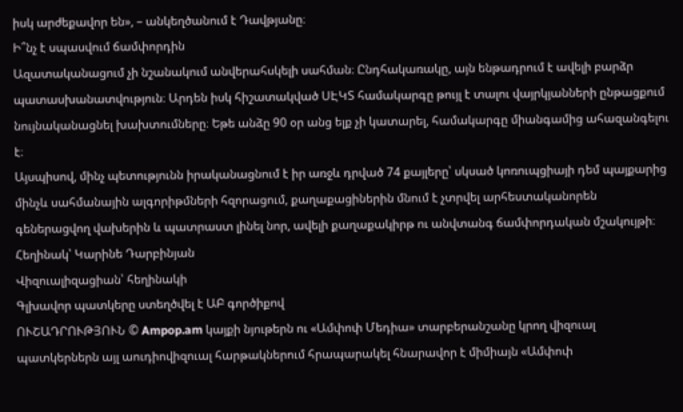իսկ արժեքավոր են», – անկեղծանում է Դավթյանը։
Ի՞նչ է սպասվում ճամփորդին
Ազատականացում չի նշանակում անվերահսկելի սահման։ Ընդհակառակը, այն ենթադրում է ավելի բարձր պատասխանատվություն։ Արդեն իսկ հիշատակված ՍԷԿՏ համակարգը թույլ է տալու վայրկյանների ընթացքում նույնականացնել խախտումները։ Եթե անձը 90 օր անց ելք չի կատարել, համակարգը միանգամից ահազանգելու է։
Այսպիսով, մինչ պետությունն իրականացնում է իր առջև դրված 74 քայլերը՝ սկսած կոռուպցիայի դեմ պայքարից մինչև սահմանային ալգորիթմների հզորացում, քաղաքացիներին մնում է չտրվել արհեստականորեն գեներացվող վախերին և պատրաստ լինել նոր, ավելի քաղաքակիրթ ու անվտանգ ճամփորդական մշակույթի։
Հեղինակ՝ Կարինե Դարբինյան
Վիզուալիզացիան՝ հեղինակի
Գլխավոր պատկերը ստեղծվել է ԱԲ գործիքով
ՈՒՇԱԴՐՈՒԹՅՈՒՆ © Ampop.am կայքի նյութերն ու «Ամփոփ Մեդիա» տարբերանշանը կրող վիզուալ պատկերներն այլ աուդիովիզուալ հարթակներում հրապարակել հնարավոր է միմիայն «Ամփոփ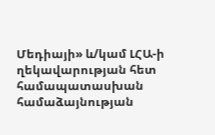Մեդիայի» և/կամ ԼՀԱ-ի ղեկավարության հետ համապատասխան համաձայնության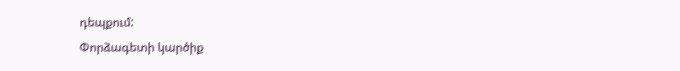դեպքում:
Փորձագետի կարծիք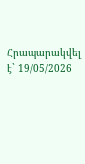Հրապարակվել է` 19/05/2026